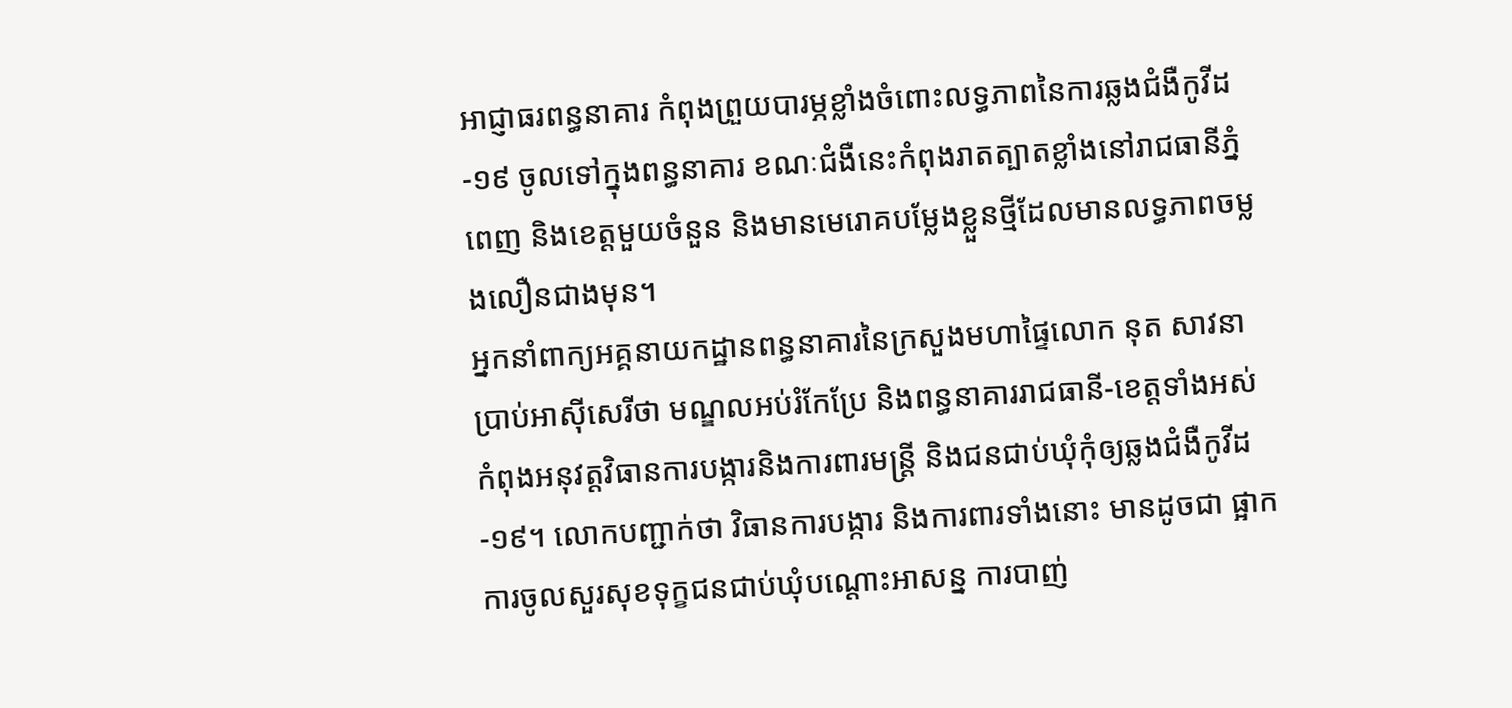អាជ្ញាធរពន្ធនាគារ កំពុងព្រួយបារម្ភខ្លាំងចំពោះលទ្ធភាពនៃការឆ្លងជំងឺកូវីដ-១៩ ចូលទៅក្នុងពន្ធនាគារ ខណៈជំងឺនេះកំពុងរាតត្បាតខ្លាំងនៅរាជធានីភ្នំពេញ និងខេត្តមួយចំនួន និងមានមេរោគបម្លែងខ្លួនថ្មីដែលមានលទ្ធភាពចម្លងលឿនជាងមុន។
អ្នកនាំពាក្យអគ្គនាយកដ្ឋានពន្ធនាគារនៃក្រសួងមហាផ្ទៃលោក នុត សាវនា ប្រាប់អាស៊ីសេរីថា មណ្ឌលអប់រំកែប្រែ និងពន្ធនាគាររាជធានី-ខេត្តទាំងអស់ កំពុងអនុវត្តវិធានការបង្ការនិងការពារមន្ត្រី និងជនជាប់ឃុំកុំឲ្យឆ្លងជំងឺកូវីដ-១៩។ លោកបញ្ជាក់ថា វិធានការបង្ការ និងការពារទាំងនោះ មានដូចជា ផ្អាកការចូលសួរសុខទុក្ខជនជាប់ឃុំបណ្ដោះអាសន្ន ការបាញ់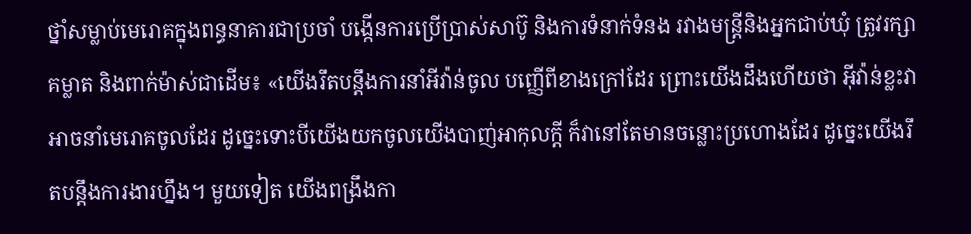ថ្នាំសម្លាប់មេរោគក្នុងពន្ធនាគារជាប្រចាំ បង្កើនការប្រើប្រាស់សាប៊ូ និងការទំនាក់ទំនង រវាងមន្ត្រីនិងអ្នកជាប់ឃុំ ត្រូវរក្សាគម្លាត និងពាក់ម៉ាស់ជាដើម៖ «យើងរឹតបន្តឹងការនាំអីវ៉ាន់ចូល បញ្ញើពីខាងក្រៅដែរ ព្រោះយើងដឹងហើយថា អ៊ីវ៉ាន់ខ្លះវាអាចនាំមេរោគចូលដែរ ដូច្នេះទោះបីយើងយកចូលយើងបាញ់អាកុលក្តី ក៏វានៅតែមានចន្លោះប្រហោងដែរ ដូច្នេះយើងរឹតបន្តឹងការងារហ្នឹង។ មួយទៀត យើងពង្រឹងកា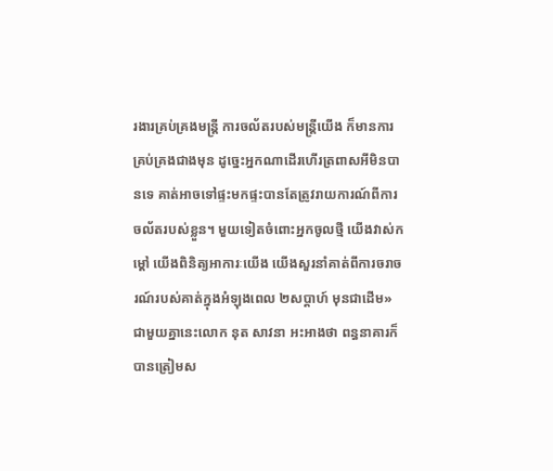រងារគ្រប់គ្រងមន្ត្រី ការចល័តរបស់មន្ត្រីយើង ក៏មានការគ្រប់គ្រងជាងមុន ដូច្នេះអ្នកណាដើរហើរត្រពាសអីមិនបានទេ គាត់អាចទៅផ្ទះមកផ្ទះបានតែត្រូវរាយការណ៍ពីការចល័តរបស់ខ្លួន។ មួយទៀតចំពោះអ្នកចូលថ្មី យើងវាស់កម្តៅ យើងពិនិត្យអាការៈយើង យើងសួរនាំគាត់ពីការចរាចរណ៍របស់គាត់ក្នុងអំឡុងពេល ២សប្តាហ៍ មុនជាដើម»
ជាមួយគ្នានេះលោក នុត សាវនា អះអាងថា ពន្ធនាគារក៏បានត្រៀមស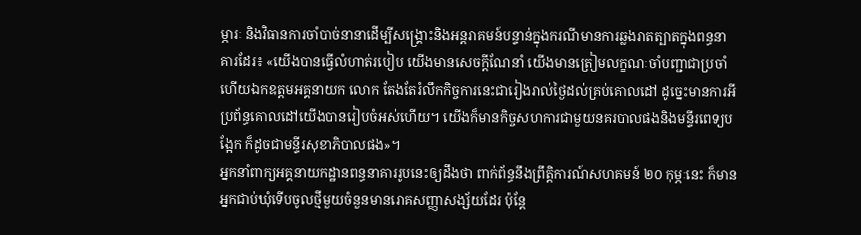ម្ភារៈ និងវិធានការចាំបាច់នានាដើម្បីសង្គ្រោះនិងអន្តរាគមន៍បន្ទាន់ក្នុងករណីមានការឆ្លងរាតត្បាតក្នុងពន្ធនាគារដែរ៖ «យើងបានធ្វើលំហាត់របៀប យើងមានសេចក្តីណែនាំ យើងមានត្រៀមលក្ខណៈចាំបញ្ជាជាប្រចាំហើយឯកឧត្តមអគ្គនាយក លោក តែងតែរំលឹកកិច្ចការនេះជារៀងរាល់ថ្ងៃដល់គ្រប់គោលដៅ ដូច្នេះមានការអីប្រព័ន្ធគោលដៅយើងបានរៀបចំអស់ហើយ។ យើងក៏មានកិច្ចសហការជាមួយនគរបាលផងនិងមន្ទីរពេទ្យបង្អែក ក៏ដូចជាមន្ទីរសុខាភិបាលផង»។
អ្នកនាំពាក្យអគ្គនាយកដ្ឋានពន្ធនាគាររូបនេះឲ្យដឹងថា ពាក់ព័ន្ធនឹងព្រឹត្តិការណ៍សហគមន៍ ២០ កុម្ភៈនេះ ក៏មានអ្នកជាប់ឃុំទើបចូលថ្មីមួយចំនួនមានរោគសញ្ញាសង្ស័យដែរ ប៉ុន្តែ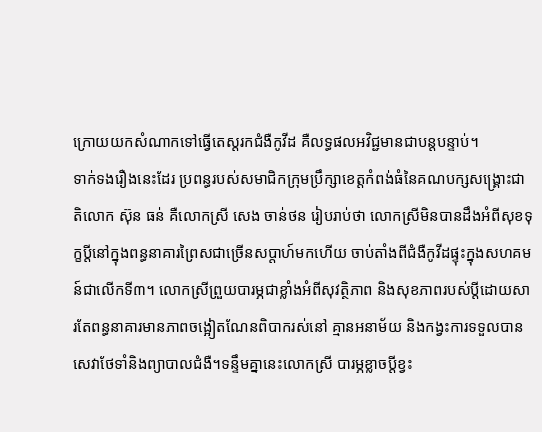ក្រោយយកសំណាកទៅធ្វើតេស្តរកជំងឺកូវីដ គឺលទ្ធផលអវិជ្ជមានជាបន្តបន្ទាប់។
ទាក់ទងរឿងនេះដែរ ប្រពន្ធរបស់សមាជិកក្រុមប្រឹក្សាខេត្តកំពង់ធំនៃគណបក្សសង្គ្រោះជាតិលោក ស៊ុន ធន់ គឺលោកស្រី សេង ចាន់ថន រៀបរាប់ថា លោកស្រីមិនបានដឹងអំពីសុខទុក្ខប្តីនៅក្នុងពន្ធនាគារព្រៃសជាច្រើនសប្តាហ៍មកហើយ ចាប់តាំងពីជំងឺកូវីដផ្ទុះក្នុងសហគមន៍ជាលើកទី៣។ លោកស្រីព្រួយបារម្ភជាខ្លាំងអំពីសុវត្ថិភាព និងសុខភាពរបស់ប្តីដោយសារតែពន្ធនាគារមានភាពចង្អៀតណែនពិបាករស់នៅ គ្មានអនាម័យ និងកង្វះការទទួលបានសេវាថែទាំនិងព្យាបាលជំងឺ។ទន្ទឹមគ្នានេះលោកស្រី បារម្ភខ្លាចប្តីខ្វះ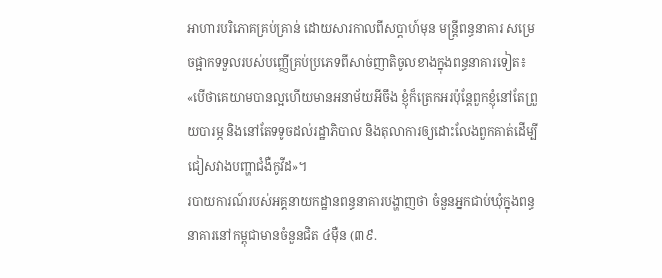អាហារបរិភោគគ្រប់គ្រាន់ ដោយសារកាលពីសប្តាហ៍មុន មន្ត្រីពន្ធនាគារ សម្រេចផ្អាកទទួលរបស់បញ្ញើគ្រប់ប្រភេទពីសាច់ញាតិចូលខាងក្នុងពន្ធនាគារទៀត៖ «បើថាគេយាមបានល្អហើយមានអនាម័យអីចឹង ខ្ញុំក៏ត្រេកអរប៉ុន្តែពួកខ្ញុំនៅតែព្រួយបារម្ភ និងនៅតែទទូចដល់រដ្ឋាភិបាល និងតុលាការឲ្យដោះលែងពួកគាត់ដើម្បីជៀសវាងបញ្ហាជំងឺកូវីដ»។
របាយការណ៍របស់អគ្គនាយកដ្ឋានពន្ធនាគារបង្ហាញថា ចំនួនអ្នកជាប់ឃុំក្នុងពន្ធនាគារនៅកម្ពុជាមានចំនួនជិត ៤ម៉ឺន (៣៩.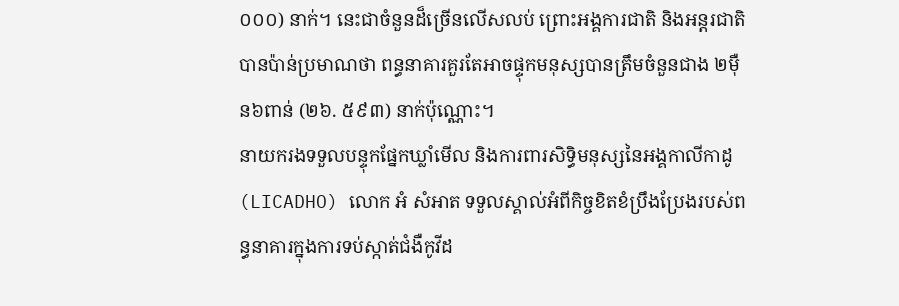០០០) នាក់។ នេះជាចំនួនដ៏ច្រើនលើសលប់ ព្រោះអង្គការជាតិ និងអន្តរជាតិ បានប៉ាន់ប្រមាណថា ពន្ធនាគារគួរតែអាចផ្ទុកមនុស្សបានត្រឹមចំនួនជាង ២ម៉ឺន៦ពាន់ (២៦. ៥៩៣) នាក់ប៉ុណ្ណោះ។
នាយករងទទួលបន្ទុកផ្នែកឃ្លាំមើល និងការពារសិទ្ធិមនុស្សនៃអង្គកាលីកាដូ (LICADHO) លោក អំ សំអាត ទទួលស្គាល់អំពីកិច្ចខិតខំប្រឹងប្រែងរបស់ពន្ធនាគារក្នុងការទប់ស្កាត់ជំងឺកូវីដ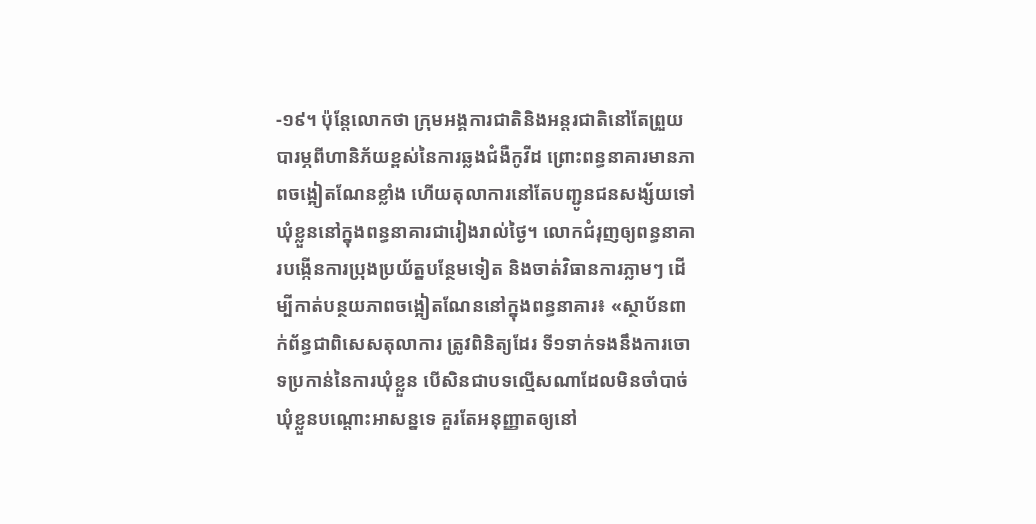-១៩។ ប៉ុន្តែលោកថា ក្រុមអង្គការជាតិនិងអន្តរជាតិនៅតែព្រួយបារម្ភពីហានិភ័យខ្ពស់នៃការឆ្លងជំងឺកូវីដ ព្រោះពន្ធនាគារមានភាពចង្អៀតណែនខ្លាំង ហើយតុលាការនៅតែបញ្ជូនជនសង្ស័យទៅឃុំខ្លួននៅក្នុងពន្ធនាគារជារៀងរាល់ថ្ងៃ។ លោកជំរុញឲ្យពន្ធនាគារបង្កើនការប្រុងប្រយ័ត្នបន្ថែមទៀត និងចាត់វិធានការភ្លាមៗ ដើម្បីកាត់បន្ថយភាពចង្អៀតណែននៅក្នុងពន្ធនាគារ៖ «ស្ថាប័នពាក់ព័ន្ធជាពិសេសតុលាការ ត្រូវពិនិត្យដែរ ទី១ទាក់ទងនឹងការចោទប្រកាន់នៃការឃុំខ្លួន បើសិនជាបទល្មើសណាដែលមិនចាំបាច់ឃុំខ្លួនបណ្តោះអាសន្នទេ គួរតែអនុញ្ញាតឲ្យនៅ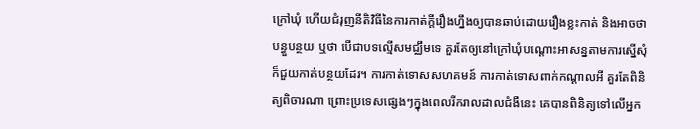ក្រៅឃុំ ហើយជំរុញនីតិវិធីនៃការកាត់ក្តីរឿងហ្នឹងឲ្យបានឆាប់ដោយរឿងខ្លះកាត់ និងអាចថាបន្ធួបន្ថយ ឬថា បើជាបទល្មើសមជ្ឈឹមទេ គួរតែឲ្យនៅក្រៅឃុំបណ្តោះអាសន្នតាមការស្នើសុំ ក៏ជួយកាត់បន្ថយដែរ។ ការកាត់ទោសសហគមន៍ ការកាត់ទោសពាក់កណ្តាលអី គួរតែពិនិត្យពិចារណា ព្រោះប្រទេសផ្សេងៗក្នុងពេលរីករាលដាលជំងឺនេះ គេបានពិនិត្យទៅលើអ្នក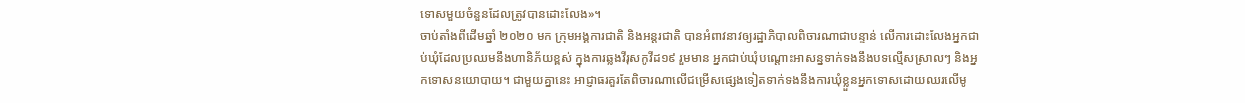ទោសមួយចំនួនដែលត្រូវបានដោះលែង»។
ចាប់តាំងពីដើមឆ្នាំ ២០២០ មក ក្រុមអង្គការជាតិ និងអន្តរជាតិ បានអំពាវនាវឲ្យរដ្ឋាភិបាលពិចារណាជាបន្ទាន់ លើការដោះលែងអ្នកជាប់ឃុំដែលប្រឈមនឹងហានិភ័យខ្ពស់ ក្នុងការឆ្លងវីរុសកូវីដ១៩ រួមមាន អ្នកជាប់ឃុំបណ្ដោះអាសន្នទាក់ទងនឹងបទល្មើសស្រាលៗ និងអ្នកទោសនយោបាយ។ ជាមួយគ្នានេះ អាជ្ញាធរគួរតែពិចារណាលើជម្រើសផ្សេងទៀតទាក់ទងនឹងការឃុំខ្លួនអ្នកទោសដោយឈរលើមូ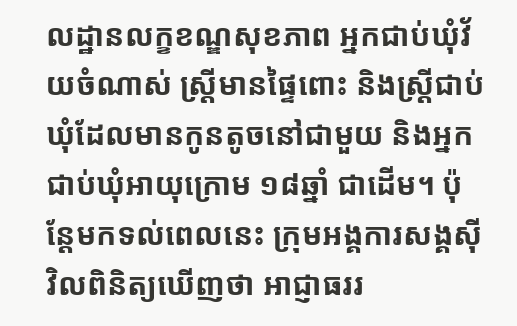លដ្ឋានលក្ខខណ្ឌសុខភាព អ្នកជាប់ឃុំវ័យចំណាស់ ស្ត្រីមានផ្ទៃពោះ និងស្ត្រីជាប់ឃុំដែលមានកូនតូចនៅជាមួយ និងអ្នកជាប់ឃុំអាយុក្រោម ១៨ឆ្នាំ ជាដើម។ ប៉ុន្តែមកទល់ពេលនេះ ក្រុមអង្គការសង្គស៊ីវិលពិនិត្យឃើញថា អាជ្ញាធររ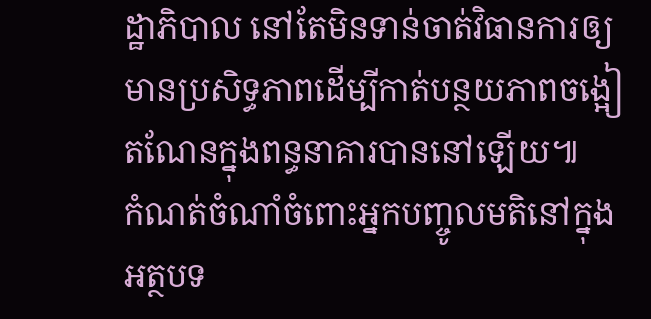ដ្ឋាភិបាល នៅតែមិនទាន់ចាត់វិធានការឲ្យមានប្រសិទ្ធភាពដើម្បីកាត់បន្ថយភាពចង្អៀតណែនក្នុងពន្ធនាគារបាននៅឡើយ៕
កំណត់ចំណាំចំពោះអ្នកបញ្ចូលមតិនៅក្នុងអត្ថបទ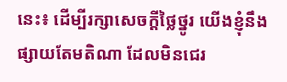នេះ៖ ដើម្បីរក្សាសេចក្ដីថ្លៃថ្នូរ យើងខ្ញុំនឹងផ្សាយតែមតិណា ដែលមិនជេរ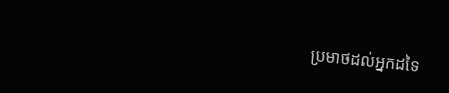ប្រមាថដល់អ្នកដទៃ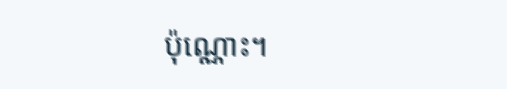ប៉ុណ្ណោះ។